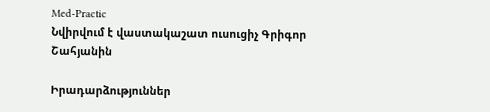Med-Practic
Նվիրվում է վաստակաշատ ուսուցիչ Գրիգոր Շահյանին

Իրադարձություններ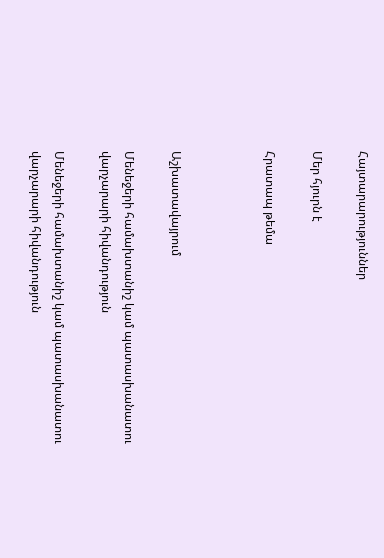Հայտարարություններ

Մեր հյուրն է

Հրատապ թեմա



Աշխատավայրում

Մենեջերի համախտանիշ կամ պատասխանատու վարչարարի հիվանդություն

Մենեջերի համախտանիշ կամ պատասխանատու վարչարարի հիվանդություն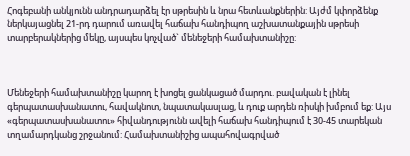Հոգեբանի անկյունն անդրադարձել էր սթրեսին և նրա հետևանքներին: Այժմ կփորձենք ներկայացնել 21-րդ դարում առավել հաճախ հանդիպող աշխատանքային սթրեսի տարբերակներից մեկը, այսպես կոչված` մենեջերի համախտանիշը:



Մենեջերի համախտանիշը կարող է խոցել ցանկացած մարդու. բավական է լինել գերպատասխանատու, հավակնոտ, նպատակասլաց, և դուք արդեն ռիսկի խմբում եք: Այս «գերպատասխանատու» հիվանդությունն ավելի հաճախ հանդիպում է 30-45 տարեկան տղամարդկանց շրջանում: Համախտանիշից ապահովագրված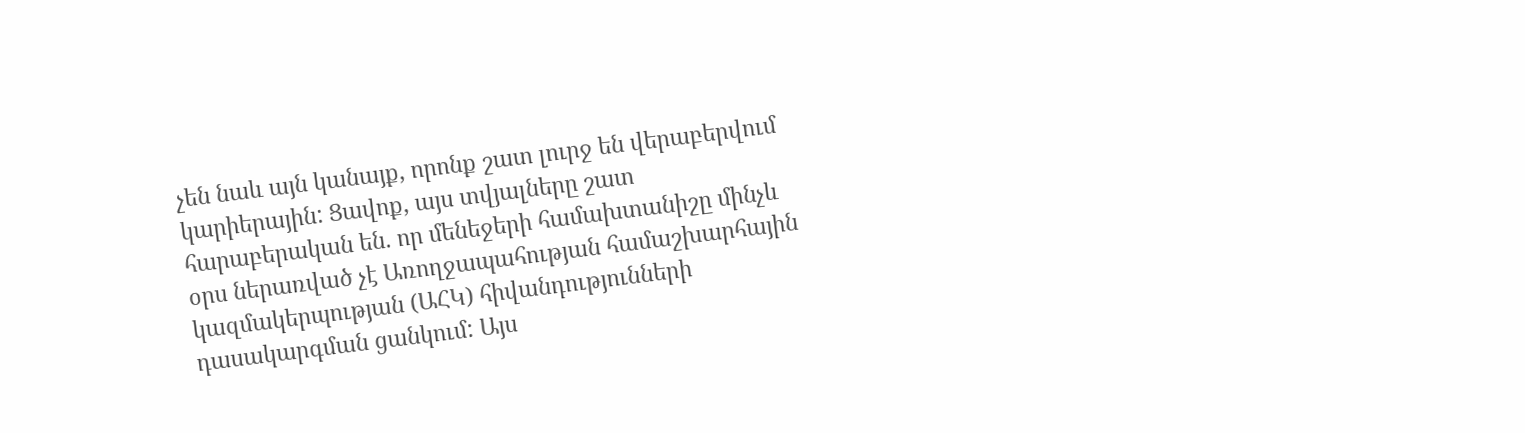չեն նաև այն կանայք, որոնք շատ լուրջ են վերաբերվում կարիերային: Ցավոք, այս տվյալները շատ հարաբերական են. որ մենեջերի համախտանիշը մինչև օրս ներառված չէ Առողջապահության համաշխարհային կազմակերպության (ԱՀԿ) հիվանդությունների դասակարգման ցանկում: Այս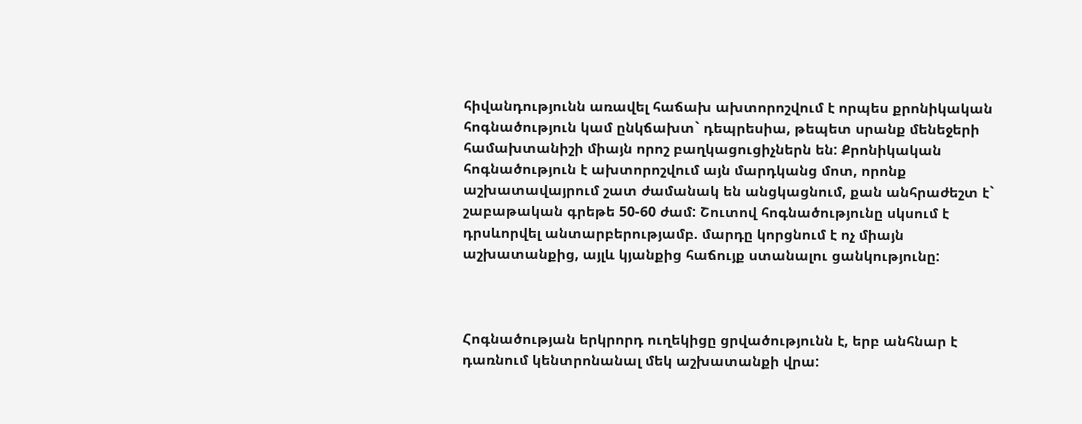հիվանդությունն առավել հաճախ ախտորոշվում է որպես քրոնիկական հոգնածություն կամ ընկճախտ` դեպրեսիա, թեպետ սրանք մենեջերի համախտանիշի միայն որոշ բաղկացուցիչներն են: Քրոնիկական հոգնածություն է ախտորոշվում այն մարդկանց մոտ, որոնք աշխատավայրում շատ ժամանակ են անցկացնում, քան անհրաժեշտ է` շաբաթական գրեթե 50-60 ժամ: Շուտով հոգնածությունը սկսում է դրսևորվել անտարբերությամբ. մարդը կորցնում է ոչ միայն աշխատանքից, այլև կյանքից հաճույք ստանալու ցանկությունը:



Հոգնածության երկրորդ ուղեկիցը ցրվածությունն է, երբ անհնար է դառնում կենտրոնանալ մեկ աշխատանքի վրա: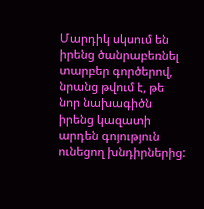Մարդիկ սկսում են իրենց ծանրաբեռնել տարբեր գործերով, նրանց թվում է, թե նոր նախագիծն իրենց կազատի արդեն գոյություն ունեցող խնդիրներից: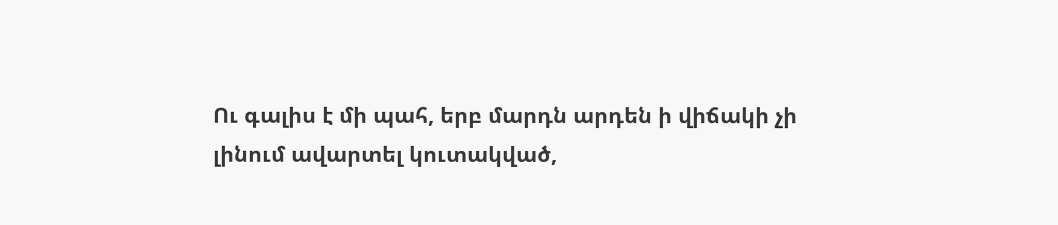Ու գալիս է մի պահ, երբ մարդն արդեն ի վիճակի չի լինում ավարտել կուտակված,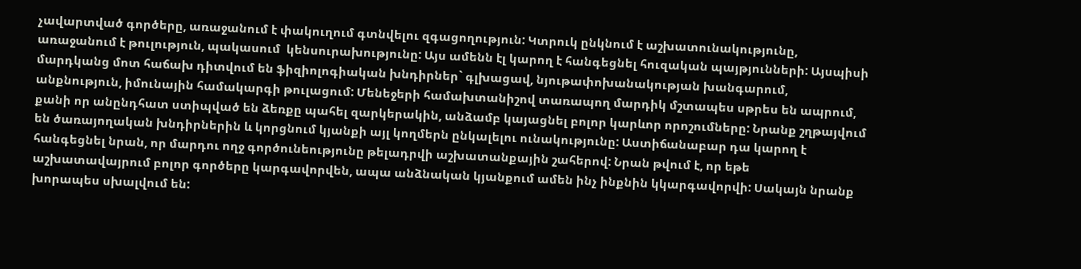չավարտված գործերը, առաջանում է փակուղում գտնվելու զգացողություն: Կտրուկ ընկնում է աշխատունակությունը, առաջանում է թուլություն, պակասում  կենսուրախությունը: Այս ամենն էլ կարող է հանգեցնել հուզական պայթյունների: Այսպիսի մարդկանց մոտ հաճախ դիտվում են ֆիզիոլոգիական խնդիրներ` գլխացավ, նյութափոխանակության խանգարում, անքնություն, իմունային համակարգի թուլացում: Մենեջերի համախտանիշով տառապող մարդիկ մշտապես սթրես են ապրում, քանի որ անընդհատ ստիպված են ձեռքը պահել զարկերակին, անձամբ կայացնել բոլոր կարևոր որոշումները: Նրանք շղթայվում են ծառայողական խնդիրներին և կորցնում կյանքի այլ կողմերն ընկալելու ունակությունը: Աստիճանաբար դա կարող է հանգեցնել նրան, որ մարդու ողջ գործունեությունը թելադրվի աշխատանքային շահերով: Նրան թվում է, որ եթե աշխատավայրում բոլոր գործերը կարգավորվեն, ապա անձնական կյանքում ամեն ինչ ինքնին կկարգավորվի: Սակայն նրանք խորապես սխալվում են: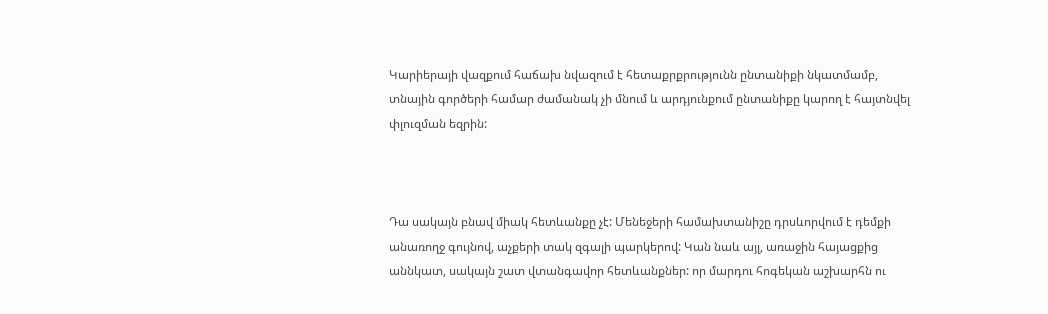Կարիերայի վազքում հաճախ նվազում է հետաքրքրությունն ընտանիքի նկատմամբ, տնային գործերի համար ժամանակ չի մնում և արդյունքում ընտանիքը կարող է հայտնվել փլուզման եզրին:



Դա սակայն բնավ միակ հետևանքը չէ: Մենեջերի համախտանիշը դրսևորվում է դեմքի անառողջ գույնով, աչքերի տակ զգալի պարկերով: Կան նաև այլ, առաջին հայացքից աննկատ, սակայն շատ վտանգավոր հետևանքներ: որ մարդու հոգեկան աշխարհն ու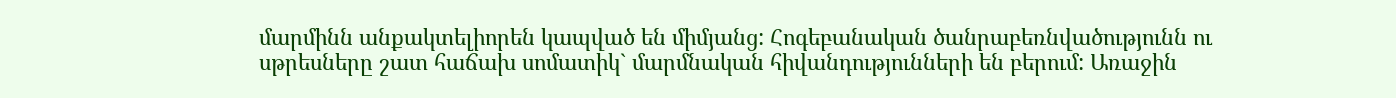մարմինն անքակտելիորեն կապված են միմյանց: Հոգեբանական ծանրաբեռնվածությունն ու սթրեսները շատ հաճախ սոմատիկ` մարմնական հիվանդությունների են բերում: Առաջին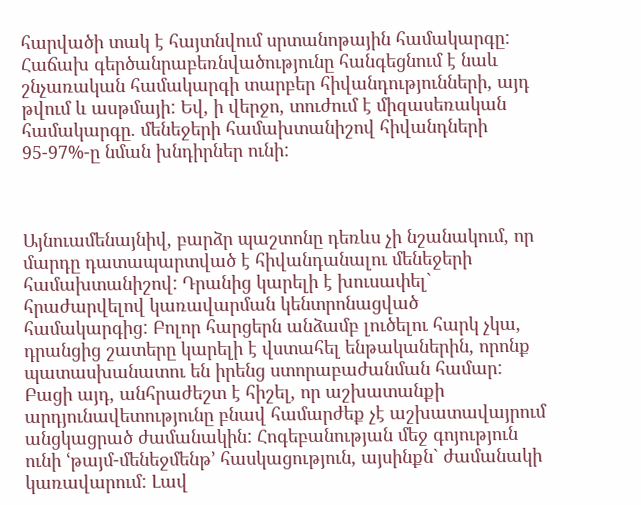հարվածի տակ է հայտնվում սրտանոթային համակարգը: Հաճախ գերծանրաբեռնվածությունը հանգեցնում է նաև շնչառական համակարգի տարբեր հիվանդությունների, այդ թվում և ասթմայի: Եվ, ի վերջո, տուժում է միզասեռական համակարգը. մենեջերի համախտանիշով հիվանդների 95-97%-ը նման խնդիրներ ունի:



Այնուամենայնիվ, բարձր պաշտոնը դեռևս չի նշանակում, որ մարդը դատապարտված է հիվանդանալու մենեջերի համախտանիշով: Դրանից կարելի է խուսափել` հրաժարվելով կառավարման կենտրոնացված համակարգից: Բոլոր հարցերն անձամբ լուծելու հարկ չկա, դրանցից շատերը կարելի է վստահել ենթականերին, որոնք պատասխանատու են իրենց ստորաբաժանման համար: Բացի այդ, անհրաժեշտ է հիշել, որ աշխատանքի արդյունավետությունը բնավ համարժեք չէ աշխատավայրում անցկացրած ժամանակին: Հոգեբանության մեջ գոյություն ունի ՙթայմ-մենեջմենթ՚ հասկացություն, այսինքն` ժամանակի կառավարում: Լավ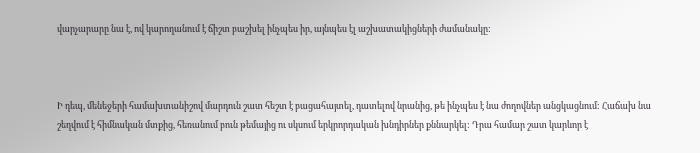վարչարարը նա է, ով կարողանում է ճիշտ բաշխել ինչպես իր, այնպես էլ աշխատակիցների ժամանակը:



Ի դեպ, մենեջերի համախտանիշով մարդուն շատ հեշտ է բացահայտել, դատելով նրանից, թե ինչպես է նա ժողովներ անցկացնում: Հաճախ նա շեղվում է հիմնական մտքից, հեռանում բուն թեմայից ու սկսում երկրորդական խնդիրներ քննարկել: Դրա համար շատ կարևոր է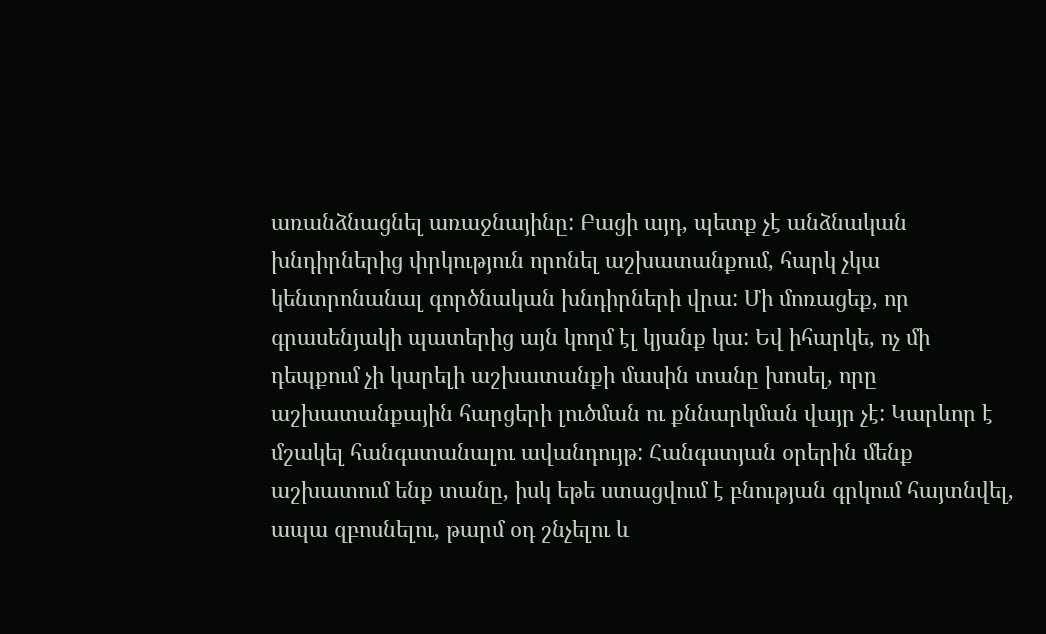առանձնացնել առաջնայինը: Բացի այդ, պետք չէ անձնական խնդիրներից փրկություն որոնել աշխատանքում, հարկ չկա կենտրոնանալ գործնական խնդիրների վրա: Մի մոռացեք, որ գրասենյակի պատերից այն կողմ էլ կյանք կա: Եվ իհարկե, ոչ մի դեպքում չի կարելի աշխատանքի մասին տանը խոսել, որը աշխատանքային հարցերի լուծման ու քննարկման վայր չէ: Կարևոր է մշակել հանգստանալու ավանդույթ: Հանգստյան օրերին մենք աշխատում ենք տանը, իսկ եթե ստացվում է բնության գրկում հայտնվել, ապա զբոսնելու, թարմ օդ շնչելու և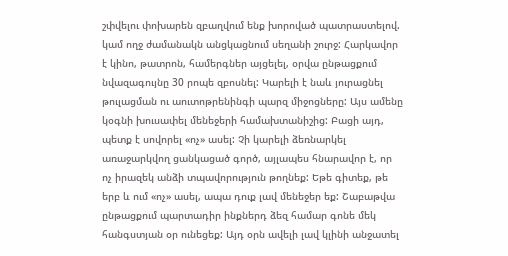շփվելու փոխարեն զբաղվում ենք խորոված պատրաստելով. կամ ողջ ժամանակն անցկացնում սեղանի շուրջ: Հարկավոր է կինո, թատրոն, համերգներ այցելել, օրվա ընթացքում նվազագույնը 30 րոպե զբոսնել: Կարելի է նաև յուրացնել թուլացման ու աուտոթրենինգի պարզ միջոցները: Այս ամենը կօգնի խուսափել մենեջերի համախտանիշից: Բացի այդ, պետք է սովորել «ոչ» ասել: Չի կարելի ձեռնարկել առաջարկվող ցանկացած գործ, այլապես հնարավոր է, որ ոչ իրազեկ անձի տպավորություն թողնեք: Եթե գիտեք, թե երբ և ում «ոչ» ասել, ապա դուք լավ մենեջեր եք: Շաբաթվա ընթացքում պարտադիր ինքներդ ձեզ համար գոնե մեկ հանգստյան օր ունեցեք: Այդ օրն ավելի լավ կլինի անջատել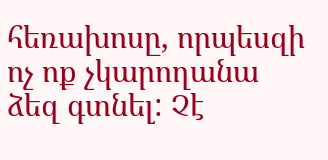հեռախոսը, որպեսզի ոչ ոք չկարողանա ձեզ գտնել: Չէ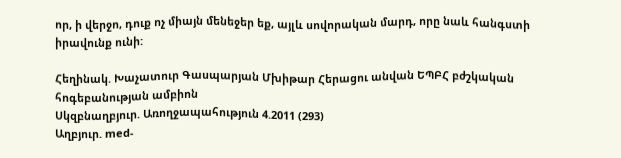որ, ի վերջո, դուք ոչ միայն մենեջեր եք, այլև սովորական մարդ, որը նաև հանգստի իրավունք ունի:

Հեղինակ. Խաչատուր Գասպարյան Մխիթար Հերացու անվան ԵՊԲՀ բժշկական հոգեբանության ամբիոն
Սկզբնաղբյուր. Առողջապահություն 4.2011 (293)
Աղբյուր. med-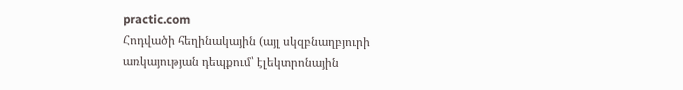practic.com
Հոդվածի հեղինակային (այլ սկզբնաղբյուրի առկայության դեպքում՝ էլեկտրոնային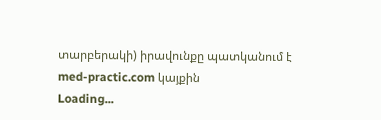տարբերակի) իրավունքը պատկանում է med-practic.com կայքին
Loading...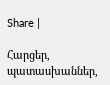Share |

Հարցեր, պատասխաններ,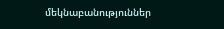մեկնաբանություններ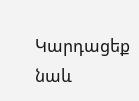Կարդացեք նաև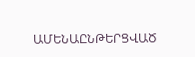ԱՄԵՆԱԸՆԹԵՐՑՎԱԾ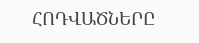ՀՈԴՎԱԾՆԵՐԸ